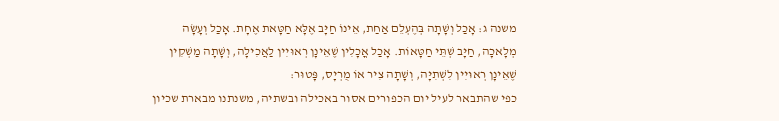משנה ג: אָכַל וְשָׁתָה בְּהֶעְלֵם אַחַת, אֵינוֹ חַיָּב אֶלָּא חַטָּאת אֶחָת. אָכַל וְעָשָׂה מְלָאכָה, חַיָּב שְׁתֵּי חַטָּאוֹת. אָכַל אֳכָלִין שֶׁאֵינָן רְאוּיִין לַאֲכִילָה, וְשָׁתָה מַשְׁקִין שֶׁאֵינָן רְאוּיִין לִשְׁתִיָּה, וְשָׁתָה צִיר אוֹ מֻרְיָס, פָּטוּר:
כפי שהתבאר לעיל יום הכפורים אסור באכילה ובשתיה, משנתנו מבארת שכיון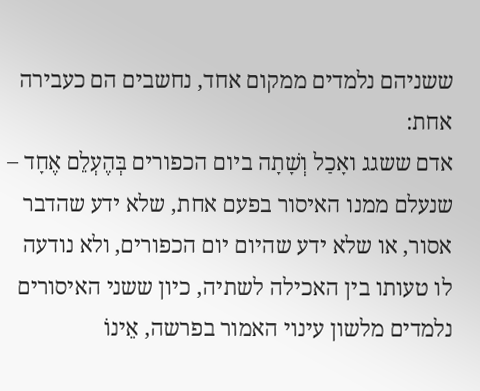ששניהם נלמדים ממקום אחד, נחשבים הם כעבירה אחת:
אדם ששגג ואָכַל וְשָׁתָה ביום הכפורים בְּהֶעְלֵם אֶחָד – שנעלם ממנו האיסור בפעם אחת, שלא ידע שהדבר אסור, או שלא ידע שהיום יום הכפורים, ולא נודעה לו טעותו בין האכילה לשתיה, כיון ששני האיסורים נלמדים מלשון עינוי האמור בפרשה, אֵינוֹ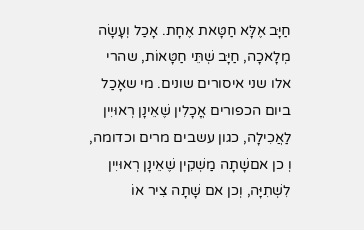חַיָּב אֶלָּא חַטָּאת אֶחָת. אָכַל וְעָשָׂה מְלָאכָה, חַיָּב שְׁתֵּי חַטָּאוֹת, שהרי אלו שני איסורים שונים. מי שאָכַל ביום הכפורים אֳכָלִין שֶׁאֵינָן רְאוּיִין לַאֲכִילָה, כגון עשבים מרים וכדומה, וְ כן אםשָׁתָה מַשְׁקִין שֶׁאֵינָן רְאוּיִין לִשְׁתִיָּה, וְכן אם שָׁתָה צִיר אוֹ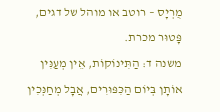מֻרְיָס – רוטב או מוהל של דגים, פָּטוּר מכרת.
משנה ד: הַתִּינוֹקוֹת, אֵין מְעַנִּין אוֹתָן בְּיוֹם הַכִּפּוּרִים, אֲבָל מְחַנְּכִין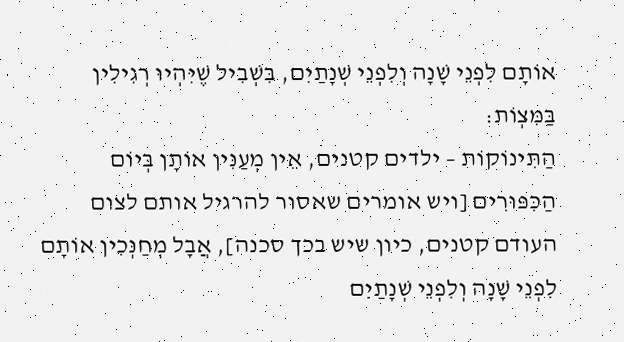אוֹתָם לִפְנֵי שָׁנָה וְלִפְנֵי שְׁנָתַיִם, בִּשְׁבִיל שֶׁיִּהְיוּ רְגִילִין בַּמִּצְוֹת:
הַתִּינוֹקוֹת – ילדים קטנים, אֵין מְעַנִּין אוֹתָן בְּיוֹם הַכִּפּוּרִים [ויש אומרים שאסור להרגיל אותם לצום העודם קטנים, כיון שיש בכך סכנה], אֲבָל מְחַנְּכִין אוֹתָם לִפְנֵי שָׁנָה וְלִפְנֵי שְׁנָתַיִם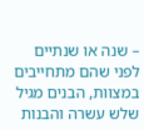– שנה או שנתיים לפני שהם מתחייבים במצוות, הבנים מגיל שלש עשרה והבנות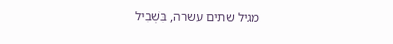מגיל שתים עשרה, בִּשְׁבִיל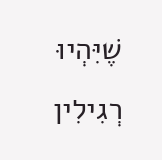שֶׁיִּהְיוּ רְגִילִין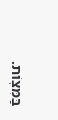בַּמִּצְוֹת.